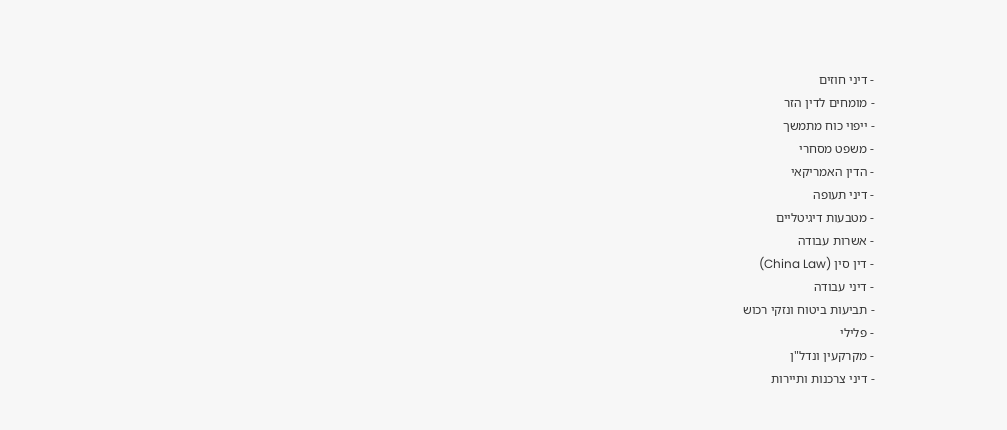- דיני חוזים
- מומחים לדין הזר
- ייפוי כוח מתמשך
- משפט מסחרי
- הדין האמריקאי
- דיני תעופה
- מטבעות דיגיטליים
- אשרות עבודה
- דין סין (China Law)
- דיני עבודה
- תביעות ביטוח ונזקי רכוש
- פלילי
- מקרקעין ונדל"ן
- דיני צרכנות ותיירות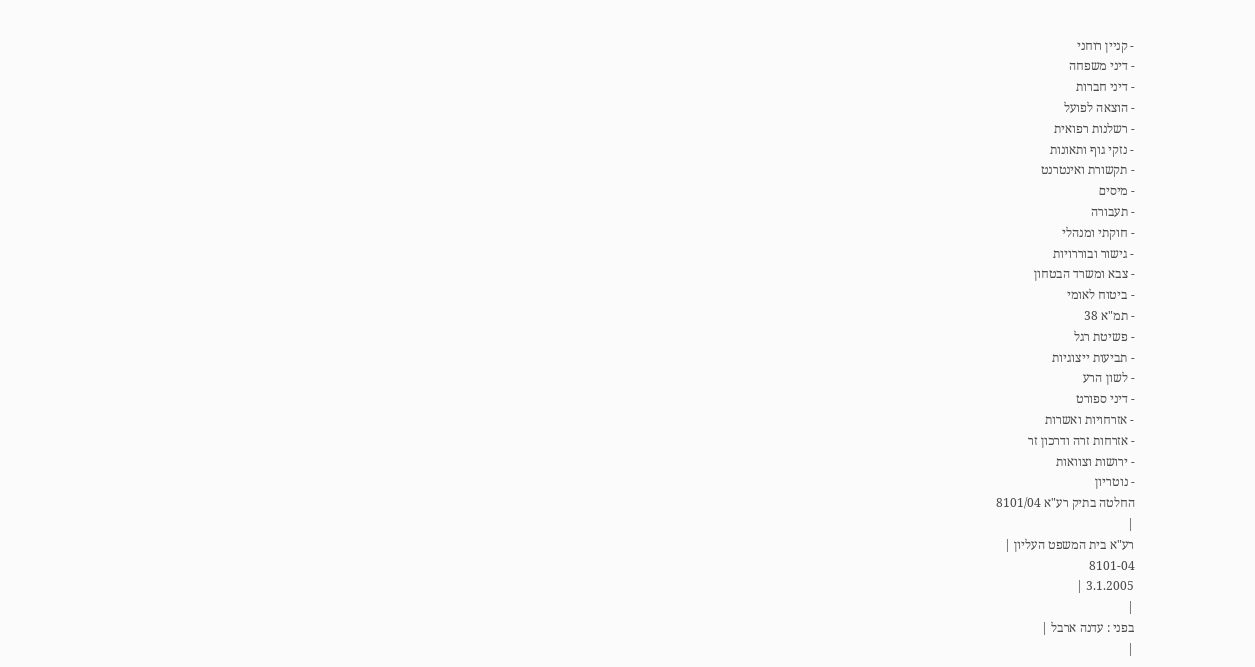- קניין רוחני
- דיני משפחה
- דיני חברות
- הוצאה לפועל
- רשלנות רפואית
- נזקי גוף ותאונות
- תקשורת ואינטרנט
- מיסים
- תעבורה
- חוקתי ומנהלי
- גישור ובוררויות
- צבא ומשרד הבטחון
- ביטוח לאומי
- תמ"א 38
- פשיטת רגל
- תביעות ייצוגיות
- לשון הרע
- דיני ספורט
- אזרחויות ואשרות
- אזרחות זרה ודרכון זר
- ירושות וצוואות
- נוטריון
החלטה בתיק רע"א 8101/04
|
רע"א בית המשפט העליון |
8101-04
3.1.2005 |
|
בפני : עדנה ארבל |
|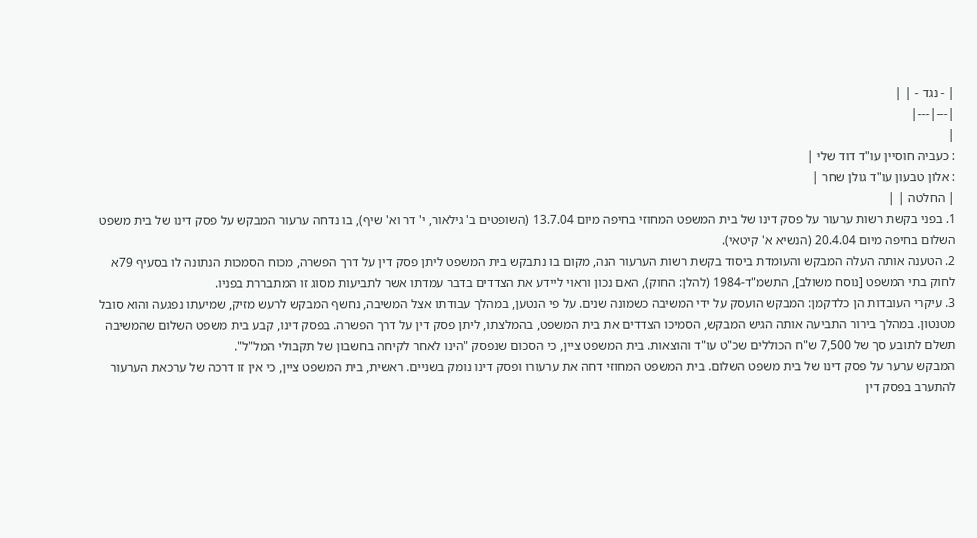| - נגד - | |
|---|---|
|
: כעביה חוסיין עו"ד דוד שלי |
: אלון טבעון עו"ד גולן שחר |
| החלטה | |
1. בפני בקשת רשות ערעור על פסק דינו של בית המשפט המחוזי בחיפה מיום 13.7.04 (השופטים ב' גילאור, י' דר וא' שיף), בו נדחה ערעור המבקש על פסק דינו של בית משפט השלום בחיפה מיום 20.4.04 (הנשיא א' קיטאי).
2. הטענה אותה העלה המבקש והעומדת ביסוד בקשת רשות הערעור הנה, מקום בו נתבקש בית המשפט ליתן פסק דין על דרך הפשרה, מכוח הסמכות הנתונה לו בסעיף 79א לחוק בתי המשפט [נוסח משולב], התשמ"ד-1984 (להלן: החוק), האם נכון וראוי ליידע את הצדדים בדבר עמדתו אשר לתביעות מסוג זו המתבררת בפניו.
3. עיקרי העובדות הן כלדקמן: המבקש הועסק על ידי המשיבה כשמונה שנים. על פי הנטען, במהלך עבודתו אצל המשיבה, נחשף המבקש לרעש מזיק, שמיעתו נפגעה והוא סובל מטנטון. במהלך בירור התביעה אותה הגיש המבקש, הסמיכו הצדדים את בית המשפט, בהמלצתו, ליתן פסק דין על דרך הפשרה. בפסק דינו, קבע בית משפט השלום שהמשיבה תשלם לתובע סך של 7,500 ש"ח הכוללים שכ"ט עו"ד והוצאות. בית המשפט ציין, כי הסכום שנפסק "הינו לאחר לקיחה בחשבון של תקבולי המל"ל".
המבקש ערער על פסק דינו של בית משפט השלום. בית המשפט המחוזי דחה את ערעורו ופסק דינו נומק בשניים. ראשית, בית המשפט ציין, כי אין זו דרכה של ערכאת הערעור להתערב בפסק דין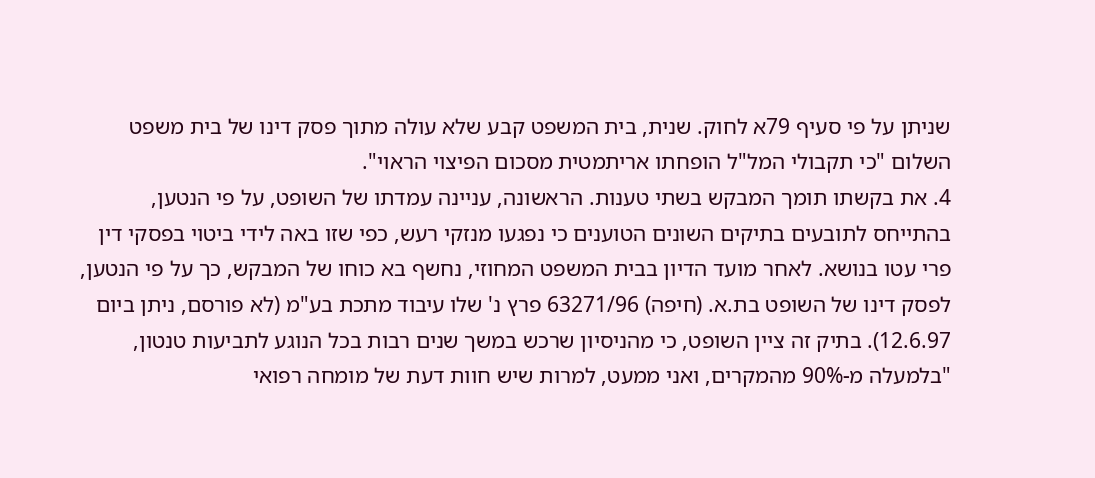שניתן על פי סעיף 79א לחוק. שנית, בית המשפט קבע שלא עולה מתוך פסק דינו של בית משפט השלום "כי תקבולי המל"ל הופחתו אריתמטית מסכום הפיצוי הראוי".
4. את בקשתו תומך המבקש בשתי טענות. הראשונה, עניינה עמדתו של השופט, על פי הנטען, בהתייחס לתובעים בתיקים השונים הטוענים כי נפגעו מנזקי רעש, כפי שזו באה לידי ביטוי בפסקי דין פרי עטו בנושא. לאחר מועד הדיון בבית המשפט המחוזי, נחשף בא כוחו של המבקש, כך על פי הנטען, לפסק דינו של השופט בת.א. (חיפה) 63271/96 פרץ נ' שלו עיבוד מתכת בע"מ (לא פורסם, ניתן ביום 12.6.97). בתיק זה ציין השופט, כי מהניסיון שרכש במשך שנים רבות בכל הנוגע לתביעות טנטון, "בלמעלה מ-90% מהמקרים, ואני ממעט, למרות שיש חוות דעת של מומחה רפואי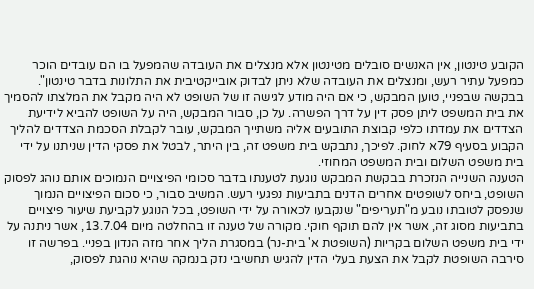הקובע טינטון, אין האנשים סובלים מטינטון אלא מנצלים את העובדה שהמפעל בו הם עובדים הוכר כמפעל עתיר רעש, ומנצלים את העובדה שלא ניתן לבדוק אובייקטיבית את התלונות בדבר טינטון".
בבקשה שבפניי, טוען המבקש, כי אם היה מודע לגישה זו של השופט לא היה מקבל את המלצתו להסמיך את בית המשפט ליתן פסק דין על דרך הפשרה. על כן, סבור המבקש, היה על השופט להביא לידיעת הצדדים את עמדתו כלפי קבוצת התובעים אליה משתייך המבקש, עובר לקבלת הסכמת הצדדים להליך הקבוע בסעיף 79א לחוק. לפיכך, נתבקש בית משפט זה, בין היתר, לבטל את פסקי הדין שניתנו על ידי בית משפט השלום ובית המשפט המחוזי.
הטענה השנייה הנזכרת בבקשת המבקש נוגעת לטענתו בדבר סכומי הפיצויים הנמוכים אותם נוהג לפסוק השופט, ביחס לשופטים אחרים הדנים בתביעות נפגעי רעש. המשיב סבור, כי סכום הפיצויים הנמוך שנפסק לטובתו נובע מ"תעריפים" שנקבעו לכאורה על ידי השופט, בכל הנוגע לקביעת שיעור פיצויים בתביעות מסוג זה, אשר אין להם תוקף חוקי. מקורה של טענה זו בהחלטה מיום 13.7.04, אשר ניתנה על ידי בית משפט השלום בקריות (השופטת א' בית-נר) במסגרת הליך אחר מזה הנדון בפניי. בפרשה זו סירבה השופטת לקבל את הצעת בעלי הדין להגיש תחשיבי נזק בנמקה שהיא נוהגת לפסוק,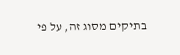בתיקים מסוג זה, על פי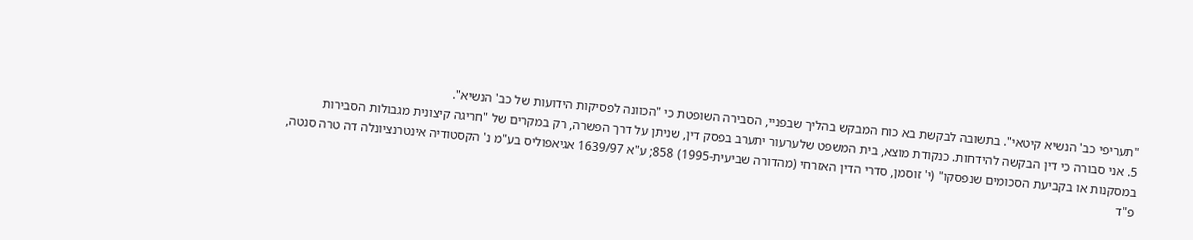"תעריפי כב' הנשיא קיטאי". בתשובה לבקשת בא כוח המבקש בהליך שבפניי, הסבירה השופטת כי "הכוונה לפסיקות הידועות של כב' הנשיא".
5. אני סבורה כי דין הבקשה להידחות. כנקודת מוצא, בית המשפט שלערעור יתערב בפסק דין, שניתן על דרך הפשרה, רק במקרים של "חריגה קיצונית מגבולות הסבירות במסקנות או בקביעת הסכומים שנפסקו" (י' זוסמן, סדרי הדין האזרחי (מהדורה שביעית-1995) 858; ע"א 1639/97 אגיאפוליס בע"מ נ' הקסטודיה אינטרנציונלה דה טרה סנטה, פ"ד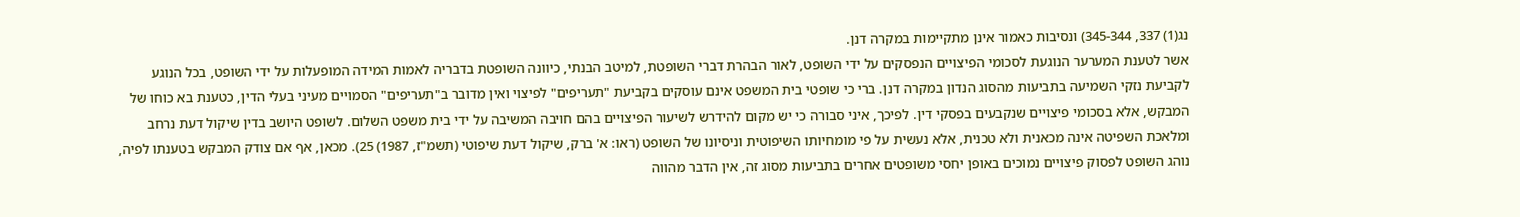נג(1) 337, 345-344) ונסיבות כאמור אינן מתקיימות במקרה דנן.
אשר לטענת המערער הנוגעת לסכומי הפיצויים הנפסקים על ידי השופט, לאור הבהרת דברי השופטת, למיטב הבנתי, כיוונה השופטת בדבריה לאמות המידה המופעלות על ידי השופט, בכל הנוגע לקביעת נזקי השמיעה בתביעות מהסוג הנדון במקרה דנן. ברי כי שופטי בית המשפט אינם עוסקים בקביעת "תעריפים" לפיצוי ואין מדובר ב"תעריפים" הסמויים מעיני בעלי הדין, כטענת בא כוחו של המבקש, אלא בסכומי פיצויים שנקבעים בפסקי דין. לפיכך, איני סבורה כי יש מקום להידרש לשיעור הפיצויים בהם חויבה המשיבה על ידי בית משפט השלום. לשופט היושב בדין שיקול דעת נרחב ומלאכת השפיטה אינה מכאנית ולא טכנית, אלא נעשית על פי מומחיותו השיפוטית וניסיונו של השופט (ראו: א' ברק, שיקול דעת שיפוטי (תשמ"ז, 1987) 25). מכאן, אף אם צודק המבקש בטענתו לפיה, נוהג השופט לפסוק פיצויים נמוכים באופן יחסי משופטים אחרים בתביעות מסוג זה, אין הדבר מהווה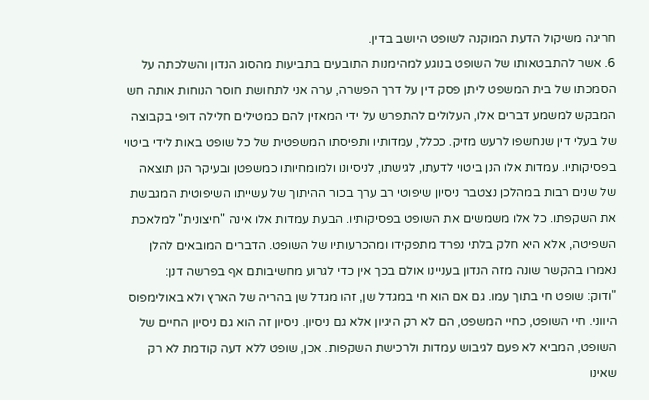חריגה משיקול הדעת המוקנה לשופט היושב בדין.
6. אשר להתבטאותו של השופט בנוגע למהימנות התובעים בתביעות מהסוג הנדון והשלכתה על הסמכתו של בית המשפט ליתן פסק דין על דרך הפשרה, ערה אני לתחושת חוסר הנוחות אותה חש המבקש למשמע דברים אלו, העלולים להתפרש על ידי המאזין להם כמטילים חלילה דופי בקבוצה של בעלי דין שנחשפו לרעש מזיק. ככלל, עמדותיו ותפיסתו המשפטית של כל שופט באות לידי ביטוי בפסיקותיו. עמדות אלו הנן ביטוי לדעתו, לגישתו, לניסיונו ולמומחיותו כמשפטן ובעיקר הנן תוצאה של שנים רבות במהלכן נצטבר ניסיון שיפוטי רב ערך בכור ההיתוך של עשייתו השיפוטית המגבשת את השקפתו. כל אלו משמשים את השופט בפסיקותיו. הבעת עמדות אלו אינה "חיצונית" למלאכת השפיטה, אלא היא חלק בלתי נפרד מתפקידו ומהכרעותיו של השופט. הדברים המובאים להלן נאמרו בהקשר שונה מזה הנדון בעניינו אולם בכך אין כדי לגרוע מחשיבותם אף בפרשה דנן:
"ודוק: שופט חי בתוך עמו. גם אם הוא חי במגדל שן, זהו מגדל שן בהריה של הארץ ולא באולימפוס היווני. חיי השופט, כחיי המשפט, הם לא רק היגיון אלא גם ניסיון. ניסיון זה הוא גם ניסיון החיים של השופט, המביא לא פעם לגיבוש עמדות ולרכישת השקפות. אכן, שופט ללא דעה קודמת לא רק שאינו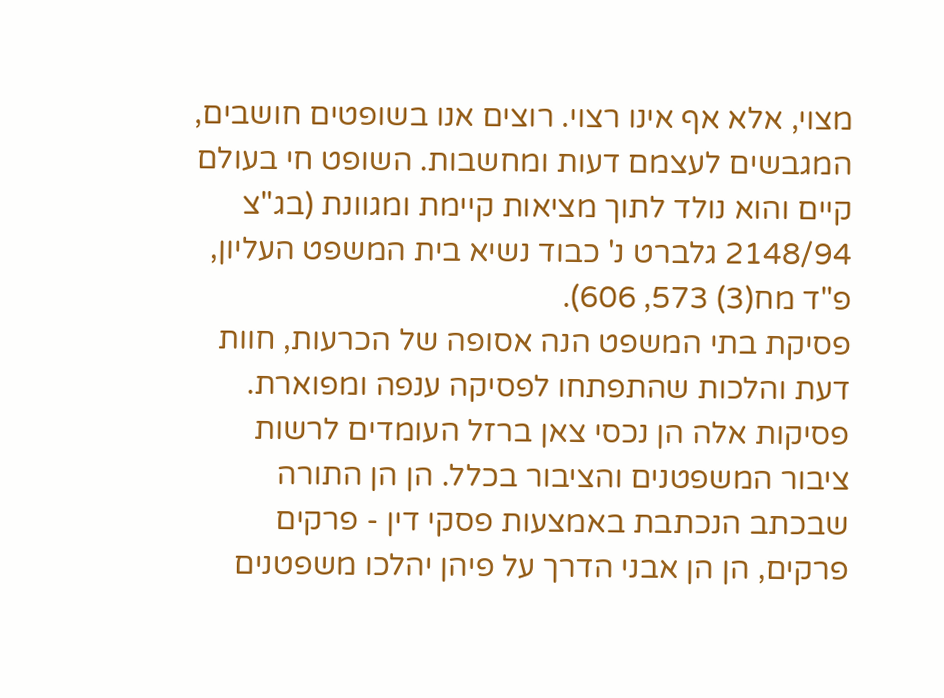מצוי, אלא אף אינו רצוי. רוצים אנו בשופטים חושבים, המגבשים לעצמם דעות ומחשבות. השופט חי בעולם קיים והוא נולד לתוך מציאות קיימת ומגוונת (בג"צ 2148/94 גלברט נ' כבוד נשיא בית המשפט העליון, פ"ד מח(3) 573, 606).
פסיקת בתי המשפט הנה אסופה של הכרעות, חוות דעת והלכות שהתפתחו לפסיקה ענפה ומפוארת. פסיקות אלה הן נכסי צאן ברזל העומדים לרשות ציבור המשפטנים והציבור בכלל. הן הן התורה שבכתב הנכתבת באמצעות פסקי דין - פרקים פרקים, הן הן אבני הדרך על פיהן יהלכו משפטנים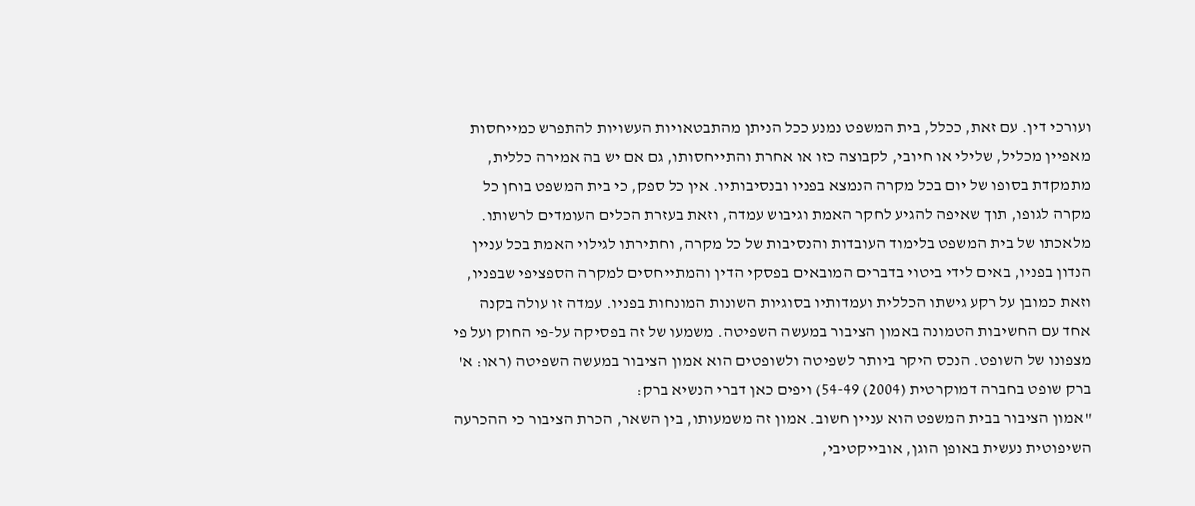ועורכי דין. עם זאת, ככלל, בית המשפט נמנע ככל הניתן מהתבטאויות העשויות להתפרש כמייחסות מאפיין מכליל, שלילי או חיובי, לקבוצה כזו או אחרת והתייחסותו, גם אם יש בה אמירה כללית, מתמקדת בסופו של יום בכל מקרה הנמצא בפניו ובנסיבותיו. אין כל ספק, כי בית המשפט בוחן כל מקרה לגופו, תוך שאיפה להגיע לחקר האמת וגיבוש עמדה, וזאת בעזרת הכלים העומדים לרשותו. מלאכתו של בית המשפט בלימוד העובדות והנסיבות של כל מקרה, וחתירתו לגילוי האמת בכל עניין הנדון בפניו, באים לידי ביטוי בדברים המובאים בפסקי הדין והמתייחסים למקרה הספציפי שבפניו, וזאת כמובן על רקע גישתו הכללית ועמדותיו בסוגיות השונות המונחות בפניו. עמדה זו עולה בקנה אחד עם החשיבות הטמונה באמון הציבור במעשה השפיטה. משמעו של זה בפסיקה על-פי החוק ועל פי מצפונו של השופט. הנכס היקר ביותר לשפיטה ולשופטים הוא אמון הציבור במעשה השפיטה (ראו: א' ברק שופט בחברה דמוקרטית (2004) 54-49) ויפים כאן דברי הנשיא ברק:
"אמון הציבור בבית המשפט הוא עניין חשוב. אמון זה משמעותו, בין השאר, הכרת הציבור כי ההכרעה השיפוטית נעשית באופן הוגן, אובייקטיבי,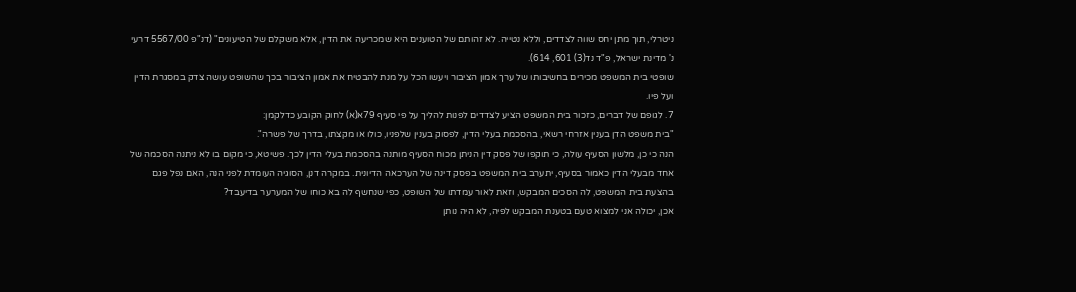ניטרלי, תוך מתן יחס שווה לצדדים, וללא נטייה. לא זהותם של הטוענים היא שמכריעה את הדין, אלא משקלם של הטיעונים" (דנ"פ 5567/00 דרעי נ' מדינת ישראל, פ"ד נד(3) 601, 614).
שופטי בית המשפט מכירים בחשיבותו של ערך אמון הציבור ויעשו הכל על מנת להבטיח את אמון הציבור בכך שהשופט עושה צדק במסגרת הדין ועל פיו.
7. לגופם של דברים, כזכור בית המשפט הציע לצדדים לפנות להליך על פי סעיף 79א(א) לחוק הקובע כדלקמן:
"בית משפט הדן בענין אזרחי רשאי, בהסכמת בעלי הדין, לפסוק בענין שלפניו, כולו או מקצתו, בדרך של פשרה".
הנה כי כן, מלשון הסעיף עולה, כי תוקפו של פסק דין הניתן מכוח הסעיף מותנה בהסכמת בעלי הדין לכך. פשיטא, כי מקום בו לא ניתנה הסכמה של אחד מבעלי הדין כאמור בסעיף, יתערב בית המשפט בפסק דינה של הערכאה הדיונית. במקרה דנן, הסוגיה העומדת לפני הנה, האם נפל פגם בהצעת בית המשפט, לה הסכים המבקש, וזאת לאור עמדתו של השופט, כפי שנחשף לה בא כוחו של המערער בדיעבד?
אכן, יכולה אני למצוא טעם בטענת המבקש לפיה, לא היה נותן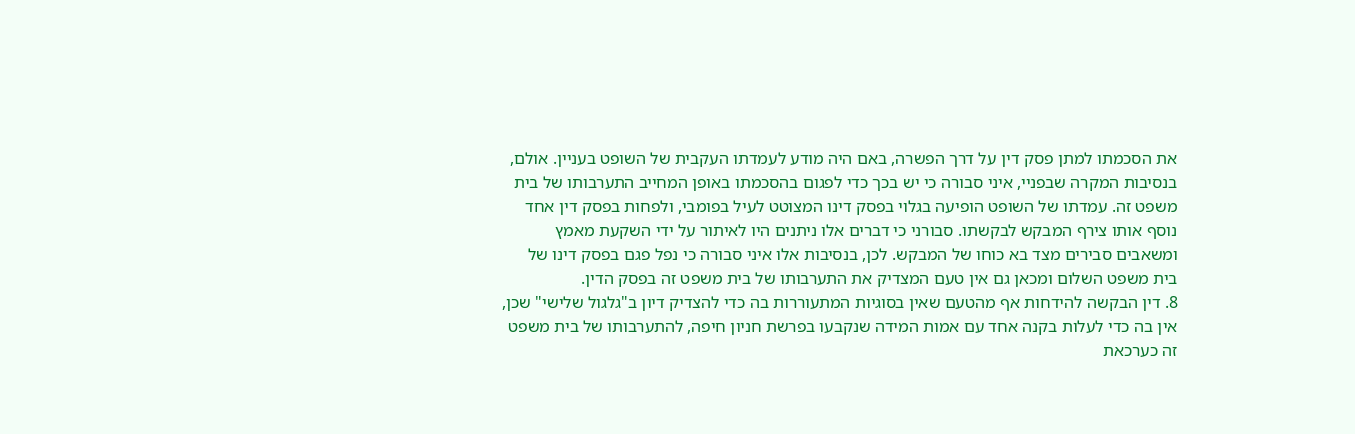את הסכמתו למתן פסק דין על דרך הפשרה, באם היה מודע לעמדתו העקבית של השופט בעניין. אולם, בנסיבות המקרה שבפניי, איני סבורה כי יש בכך כדי לפגום בהסכמתו באופן המחייב התערבותו של בית משפט זה. עמדתו של השופט הופיעה בגלוי בפסק דינו המצוטט לעיל בפומבי, ולפחות בפסק דין אחד נוסף אותו צירף המבקש לבקשתו. סבורני כי דברים אלו ניתנים היו לאיתור על ידי השקעת מאמץ ומשאבים סבירים מצד בא כוחו של המבקש. לכן, בנסיבות אלו איני סבורה כי נפל פגם בפסק דינו של בית משפט השלום ומכאן גם אין טעם המצדיק את התערבותו של בית משפט זה בפסק הדין.
8. דין הבקשה להידחות אף מהטעם שאין בסוגיות המתעוררות בה כדי להצדיק דיון ב"גלגול שלישי" שכן, אין בה כדי לעלות בקנה אחד עם אמות המידה שנקבעו בפרשת חניון חיפה, להתערבותו של בית משפט זה כערכאת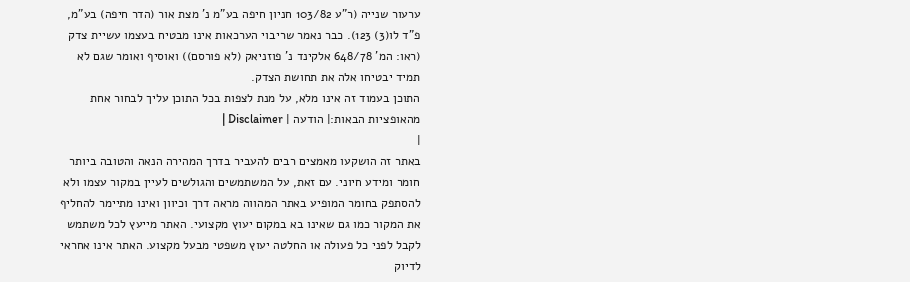ערעור שנייה (ר"ע 103/82 חניון חיפה בע"מ נ' מצת אור (הדר חיפה) בע"מ, פ"ד לו(3) 123). כבר נאמר שריבוי הערכאות אינו מבטיח בעצמו עשיית צדק (ראו: המ' 648/78 אלקינד נ' פוזניאק (לא פורסם)) ואוסיף ואומר שגם לא תמיד יבטיחו אלה את תחושת הצדק.
התוכן בעמוד זה אינו מלא, על מנת לצפות בכל התוכן עליך לבחור אחת מהאופציות הבאות:| הודעה | Disclaimer |
|
באתר זה הושקעו מאמצים רבים להעביר בדרך המהירה הנאה והטובה ביותר חומר ומידע חיוני. עם זאת, על המשתמשים והגולשים לעיין במקור עצמו ולא להסתפק בחומר המופיע באתר המהווה מראה דרך וכיוון ואינו מתיימר להחליף את המקור כמו גם שאינו בא במקום יעוץ מקצועי. האתר מייעץ לכל משתמש לקבל לפני כל פעולה או החלטה יעוץ משפטי מבעל מקצוע. האתר אינו אחראי לדיוק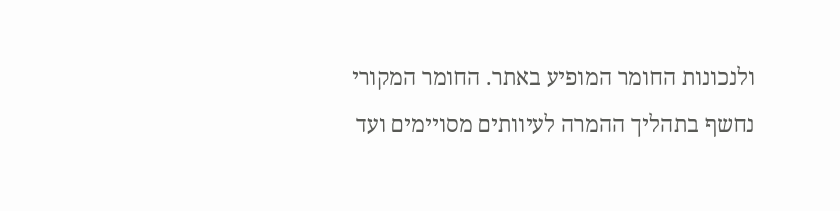ולנכונות החומר המופיע באתר. החומר המקורי נחשף בתהליך ההמרה לעיוותים מסויימים ועד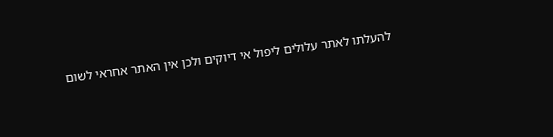להעלתו לאתר עלולים ליפול אי דיוקים ולכן אין האתר אחראי לשום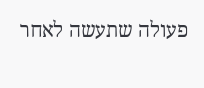פעולה שתעשה לאחר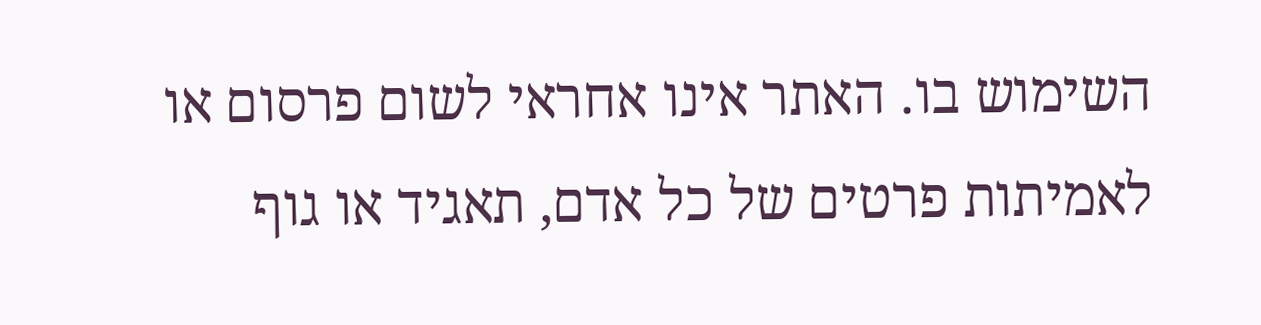השימוש בו. האתר אינו אחראי לשום פרסום או לאמיתות פרטים של כל אדם, תאגיד או גוף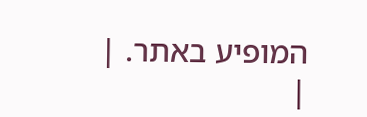המופיע באתר. |
|